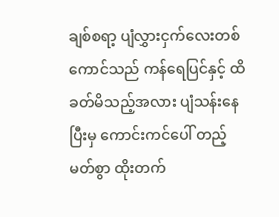ချစ်စရာ့ ပျံလွှားငှက်လေးတစ်ကောင်သည် ကန်ရေပြင်နှင့် ထိခတ်မိသည့်အလား ပျံသန်းနေပြီးမှ ကောင်းကင်ပေါ် တည့်မတ်စွာ ထိုးတက်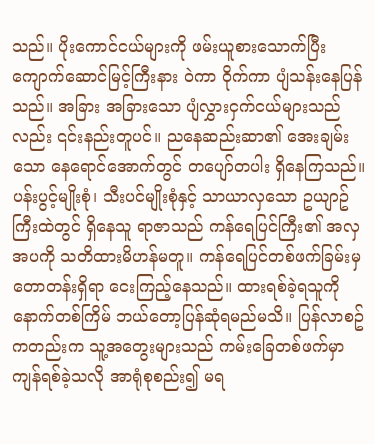သည်။ ပိုးကောင်ငယ်များကို ဖမ်းယူစားသောက်ပြီး ကျောက်ဆောင်မြင့်ကြီးနား ဝဲကာ ဝိုက်ကာ ပျံသန်းနေပြန်သည်။ အခြား အခြားသော ပျံလွှားငှက်ငယ်များသည်လည်း ၎င်းနည်းတူပင်။ ညနေဆည်းဆာ၏ အေးချမ်းသော နေရောင်အောက်တွင် တပျော်တပါး ရှိနေကြသည်။
ပန်းပွင့်မျိုးစုံ၊ သီးပင်မျိုးစုံနှင့် သာယာလှသော ဥယျာဥ်ကြီးထဲတွင် ရှိနေသူ ရာဇာသည် ကန်ရေပြင်ကြီး၏ အလှအပကို သတိထားမိဟန်မတူ။ ကန်ရေပြင်တစ်ဖက်ခြမ်းမှ တောတန်းရှိရာ ငေးကြည့်နေသည်။ ထားရစ်ခဲ့ရသူကို နောက်တစ်ကြိမ် ဘယ်တော့ပြန်ဆုံရမည်မသိ။ ပြန်လာစဥ်ကတည်းက သူ့အတွေးများသည် ကမ်းခြေတစ်ဖက်မှာ ကျန်ရစ်ခဲ့သလို အာရုံစုစည်း၍ မရ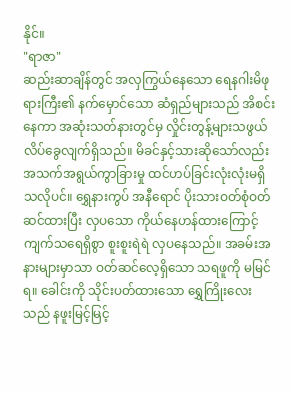နိုင်။
"ရာဇာ"
ဆည်းဆာချိန်တွင် အလှကြွယ်နေသော ရေနဂါးမိဖုရားကြီး၏ နက်မှောင်သော ဆံရှည်များသည် အိစင်းနေကာ အဆုံးသတ်နားတွင်မှ လှိုင်းတွန့်များသဖွယ် လိပ်ခွေလျက်ရှိသည်။ မိခင်နှင့်သားဆိုသော်လည်း အသက်အရွယ်ကွာခြားမှု ထင်ဟပ်ခြင်းလုံးလုံးမရှိသလိုပင်။ ရွှေနားကွပ် အနီရောင် ပိုးသားဝတ်စုံဝတ်ဆင်ထားပြီး လှပသော ကိုယ်နေဟန်ထားကြောင့် ကျက်သရေရှိစွာ စူးစူးရဲရဲ လှပနေသည်။ အခမ်းအနားများမှာသာ ဝတ်ဆင်လေ့ရှိသော သရဖူကို မမြင်ရ။ ခေါင်းကို သိုင်းပတ်ထားသော ရွှေကြိုးလေးသည် နဖူးမြင့်မြင့်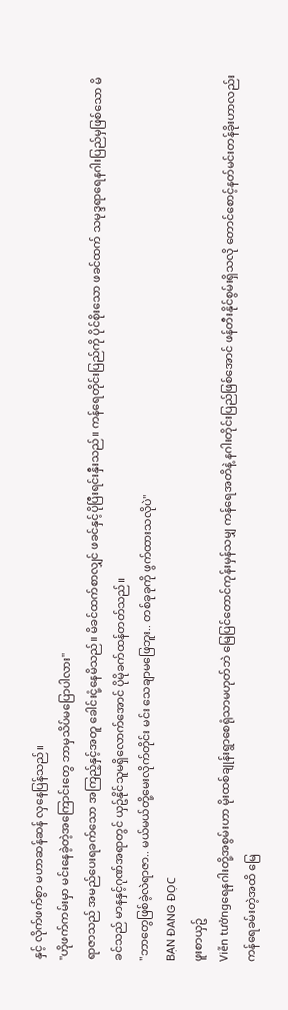နှင့် လိုက်ဖက်စွာ မဟာဆန်ဆန် လှနေပြန်သည်။
"ဟိုဖက်ကမ်းမှာ မင်းနေခဲ့တဲ့အကြောင်းတွေ ဘာမှသိပ်မပြောပါလား"
ရာဇာသည် အမည်ပေးရခက်သော အကြည့်နှင့်အတူ ခေါင်းငုံ့နေမိသည်။ မိခင်ထက်စာလျှင် ဖခင်နှင့်ပိုပြီးရင်းနှီးသည်။ ကန်ရေတိုင်းပြည်ကို ပိုင်စိုးသော ဖခင်ထက် သမုဒ္ဒရာရေနဂါးပြည်မှဖြစ်သော မိခင်သည် မာနနှင့်ဂုဏ်အရာတွင် ယှဥ်နိုင်သူမရှိလောက်အောင် ပိုမိုခက်ထန်တတ်သည်။
"ဘာတွေဖြစ်ခဲ့လဲရာဇာ.. မယ်မယ်တို့မေးလိုက်တိုင်း မင်း သေချာမဖြေဘူး.. တစ်ခုခုကို ဖွက်ထားသလိုပဲ"
BẠN ĐANG ĐỌC
ဖူးစာယှဥ်
Viễn tưởngရေနဂါးတို့အစွမ်းဟာ မိုးထစ်ချုန်းရွာစေရုံသာမဟုတ်ဘဲ မြေပြင်တောင်ကုန်းမှန်သမျှ ကန်ရေအတိနဲ့ နဂါးတိုင်းပြည်ဖြစ်အောင် ဖန်တီးနိုင်စွမ်းရှိသလို တောင်စောင့်နတ်မင်းတန်ခိုးဟာလည်း ကန်ရေခမ်းတဲ့အထိ မြေ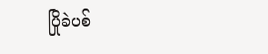ပြိုခဲပစ်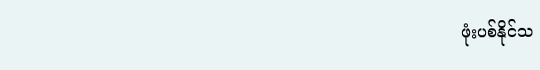ဖုံးပစ်နိုင်သ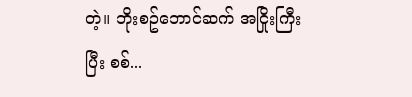တဲ့။ ဘိုးစဥ်ဘောင်ဆက် အငြိုးကြီးပြီး စစ်...